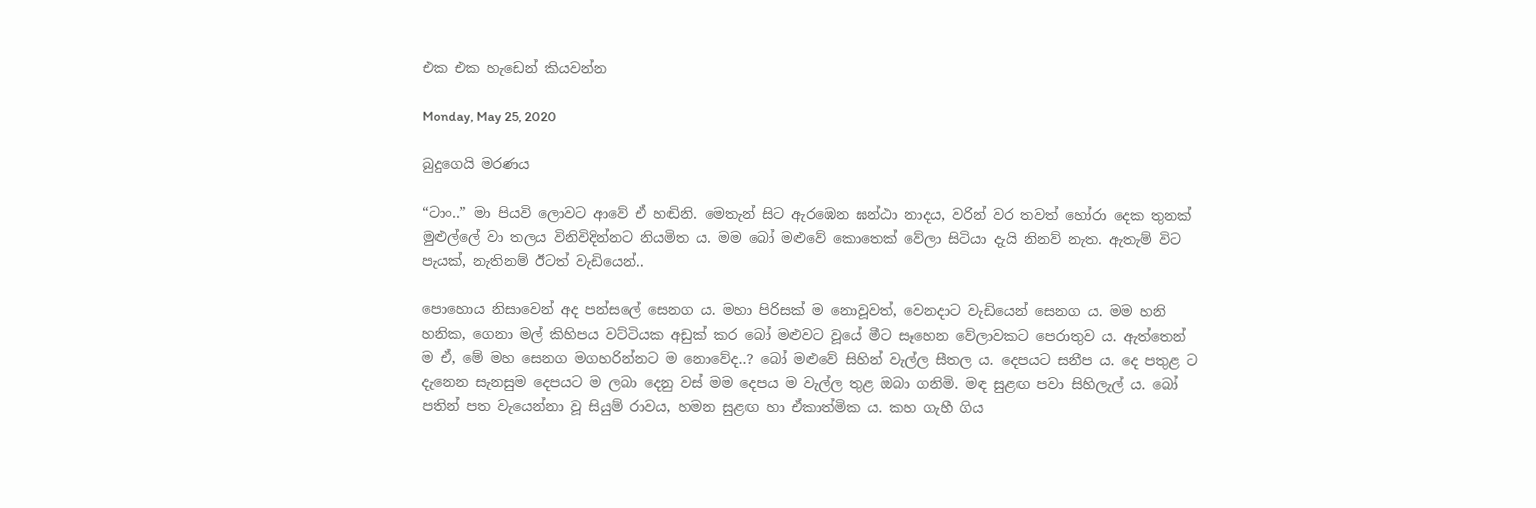එක එක හැඩෙන් කියවන්න

Monday, May 25, 2020

බුදුගෙයි මරණය

“ටාං..” මා පියවි ලොවට ආවේ ඒ හඬිනි. මෙතැන් සිට ඇරඹෙන ඝන්ඨා නාදය, වරින් වර තවත් හෝරා දෙක තුනක් මුළුල්ලේ වා තලය විනිවිදින්නට නියමිත ය. මම බෝ මළුවේ කොතෙක් වේලා සිටියා දැයි නිනව් නැත. ඇතැම් විට පැයක්, නැතිනම් ඊටත් වැඩියෙන්..

පොහොය නිසාවෙන් අද පන්සලේ සෙනග ය. මහා පිරිසක් ම නොවූවත්, වෙනදාට වැඩියෙන් සෙනග ය. මම හනි හනික, ගෙනා මල් කිහිපය වට්ටියක අඩුක් කර බෝ මළුවට වූයේ මීට සෑහෙන වේලාවකට පෙරාතුව ය. ඇත්තෙන් ම ඒ, මේ මහ සෙනග මගහරින්නට ම නොවේද..? බෝ මළුවේ සිහින් වැල්ල සීතල ය. දෙපයට සනීප ය. දෙ පතුළ ට දැනෙන සැනසුම දෙපයට ම ලබා දෙනු වස් මම දෙපය ම වැල්ල තුළ ඔබා ගනිමි. මඳ සුළඟ පවා සිහිලැල් ය. බෝ පතින් පත වැයෙන්නා වූ සියුම් රාවය, හමන සුළඟ හා ඒකාත්මික ය. කහ ගැහී ගිය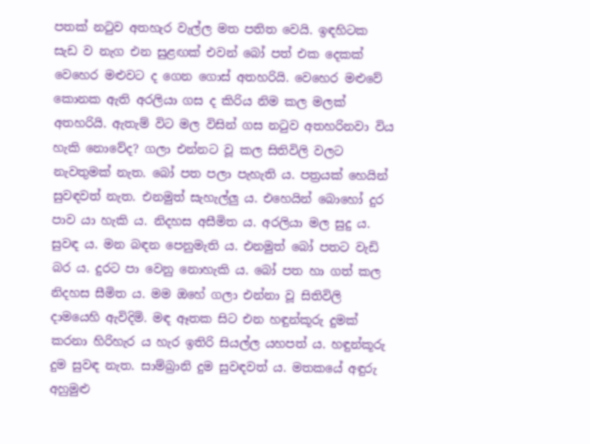පතක් නටුව අතහැර වැල්ල මත පතිත වෙයි. ඉඳහිටක සැඩ ව නැග එන සුළඟක් එවන් බෝ පත් එක දෙකක් වෙහෙර මළුවට ද ගෙන ගොස් අතහරියි. වෙහෙර මළුවේ කොනක ඇති අරලියා ගස ද කිරිය නිම කල මලක් අතහරියි. ඇතැම් විට මල විසින් ගස නටුව අතහරිනවා විය හැකි නොවේද? ගලා එන්නට වූ කල සිතිවිලි වලට නැවතුමක් නැත. බෝ පත පලා පැහැති ය. පත්‍රයක් හෙයින් සුවඳවත් නැත. එනමුත් සැහැල්ලු ය. එහෙයින් බොහෝ දුර පාව යා හැකි ය. නිදහස අසීමිත ය. අරලියා මල සුදු ය. සුවඳ ය. මන බඳන පෙනුමැති ය. එනමුත් බෝ පතට වැඩි බර ය. දුරට පා වෙනු නොහැකි ය. බෝ පත හා ගත් කල නිදහස සීමිත ය. මම ඔහේ ගලා එන්නා වූ සිතිවිලි දාමයෙහි ඇවිදිමි. මඳ ඈතක සිට එන හඳුන්කූරු දුමක් කරනා හිරිහැර ය හැර ඉතිරි සියල්ල යහපත් ය. හඳුන්කූරු දුම සුවඳ නැත. සාම්බ්‍රානි දුම සුවඳවත් ය. මතකයේ අඳුරු අහුමුළු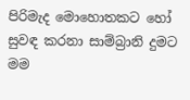පිරිමැද මොහොතකට හෝ සුවඳ කරනා සාම්බ්‍රානි දුමට මම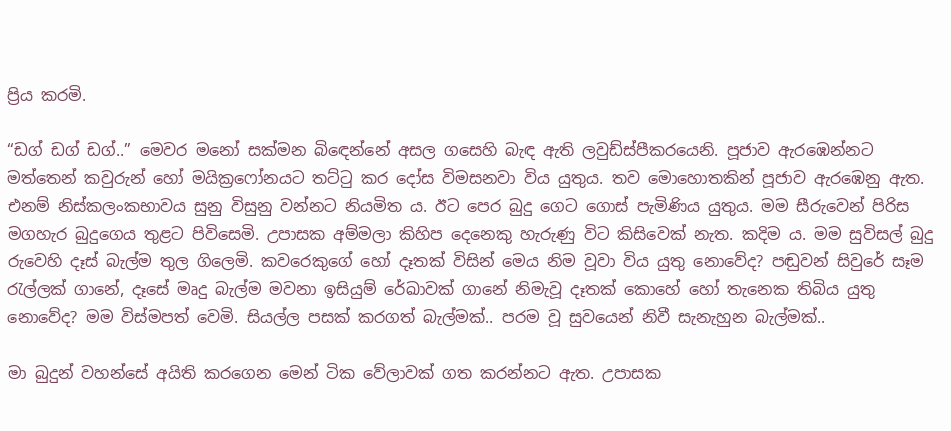ප්‍රිය කරමි.

“ඩග් ඩග් ඩග්..” මෙවර මනෝ සක්මන බිඳෙන්නේ අසල ගසෙහි බැඳ ඇති ලවුඩ්ස්පීකරයෙනි. පූජාව ඇරඹෙන්නට මත්තෙන් කවුරුන් හෝ මයික්‍රෆෝනයට තට්ටු කර දෝස විමසනවා විය යුතුය. තව මොහොතකින් පූජාව ඇරඹෙනු ඇත. එනම් නිස්කලංකභාවය සුනු විසුනු වන්නට නියමිත ය. ඊට පෙර බුදු ගෙට ගොස් පැමිණිය යුතුය. මම සීරුවෙන් පිරිස මගහැර බුදුගෙය තුළට පිවිසෙමි. උපාසක අම්මලා කිහිප දෙනෙකු හැරුණු විට කිසිවෙක් නැත. කදිම ය. මම සුවිසල් බුදු රුවෙහි දෑස් බැල්ම තුල ගිලෙමි. කවරෙකුගේ හෝ දෑතක් විසින් මෙය නිම වූවා විය යුතු නොවේද? පඬුවන් සිවුරේ සෑම රැල්ලක් ගානේ, දෑසේ මෘදු බැල්ම මවනා ඉසියුම් රේඛාවක් ගානේ නිමැවූ දෑතක් කොහේ හෝ තැනෙක තිබිය යුතු නොවේද? මම විස්මපත් වෙමි. සියල්ල පසක් කරගත් බැල්මක්.. පරම වූ සුවයෙන් නිවී සැනැහුන බැල්මක්..

මා බුදුන් වහන්සේ අයිති කරගෙන මෙන් ටික වේලාවක් ගත කරන්නට ඇත. උපාසක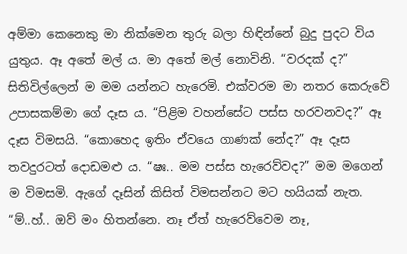අම්මා කෙනෙකු මා නික්මෙන තුරු බලා හිඳින්නේ බුදු පුදට විය යුතුය. ඈ අතේ මල් ය. මා අතේ මල් නොවිනි. “වරදක් ද?” සිතිවිල්ලෙන් ම මම යන්නට හැරෙමි. එක්වරම මා නතර කෙරුවේ උපාසකම්මා ගේ දෑස ය. “පිළිම වහන්සේට පස්ස හරවනවද?” ඈ දෑස විමසයි. “කොහෙද ඉතිං ඒවයෙ ගාණක් නේද?” ඈ දෑස තවදුරටත් දොඩමළු ය. “ෂඃ.. මම පස්ස හැරෙව්වද?” මම මගෙන් ම විමසමි. ඇගේ දෑසින් කිසිත් විමසන්නට මට හයියක් නැත. “ම්..හ්.. ඔව් මං හිතන්නෙ. නෑ ඒත් හැරෙව්වෙම නෑ,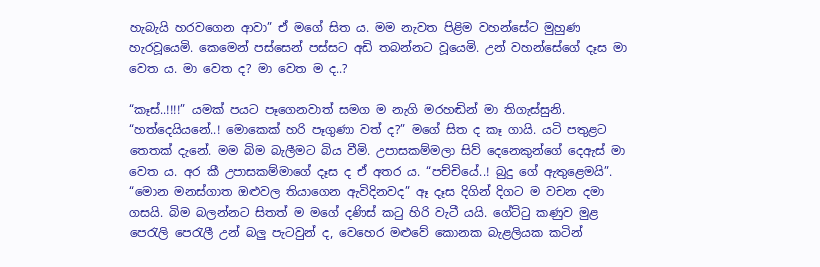හැබැයි හරවගෙන ආවා” ඒ මගේ සිත ය. මම නැවත පිළිම වහන්සේට මුහුණ හැරවූයෙමි. කෙමෙන් පස්සෙන් පස්සට අඩි තබන්නට වූයෙමි. උන් වහන්සේගේ දෑස මා වෙත ය. මා වෙත ද? මා වෙත ම ද..?

“කෑස්..!!!!” යමක් පයට පෑගෙනවාත් සමග ම නැගි මරහඬින් මා තිගැස්සුනි. “හත්දෙයියනේ..! මොකෙක් හරි පෑගුණා වත් ද?” මගේ සිත ද කෑ ගායි. යටි පතුළට තෙතක් දැනේ. මම බිම බැලීමට බිය වීමි. උපාසකම්මලා සිව් දෙනෙකුන්ගේ දෙඇස් මා වෙත ය. අර කී උපාසකම්මාගේ දෑස ද ඒ අතර ය. “පච්චියේ..! බුදු ගේ ඇතුළෙමයි”. “මොන මනස්ගාත ඔළුවල තියාගෙන ඇවිදිනවද” ඈ දෑස දිගින් දිගට ම වචන දමා ගසයි. බිම බලන්නට සිතත් ම මගේ දණිස් කටු හිරි වැටී යයි. ගේට්ටු කණුව මුළ පෙරැලි පෙරැලී උන් බලු පැටවුන් ද, වෙහෙර මළුවේ කොනක බැළලියක කටින්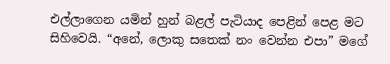එල්ලාගෙන යමින් හුන් බළල් පැටියාද පෙළින් පෙළ මට සිහිවෙයි. “අනේ, ලොකු සතෙක් නං වෙන්න එපා” මගේ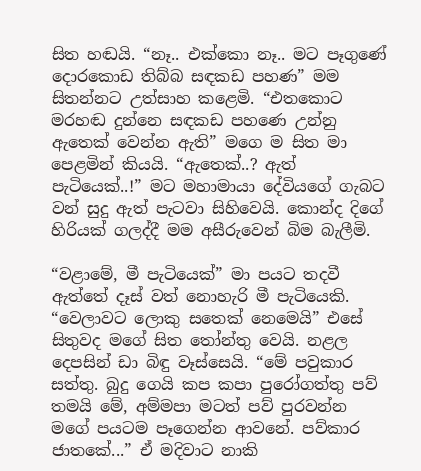සිත හඬයි. “නෑ.. එක්කො නෑ.. මට පෑගුණේ දොරකොඩ තිබ්බ සඳකඩ පහණ” මම සිතන්නට උත්සාහ කළෙමි. “එතකොට මරහඬ දුන්නෙ සඳකඩ පහණෙ උන්නු ඇතෙක් වෙන්න ඇති” මගෙ ම සිත මා පෙළමින් කියයි. “ඇතෙක්..? ඇත් පැටියෙක්..!” මට මහාමායා දේවියගේ ගැබට වන් සුදු ඇත් පැටවා සිහිවෙයි. කොන්ද දිගේ හිරියක් ගලද්දී මම අසීරුවෙන් බිම බැලීමි.

“වළාමේ, මී පැටියෙක්” මා පයට තදවී ඇත්තේ දෑස් වත් නොහැරි මී පැටියෙකි. “වෙලාවට ලොකු සතෙක් නෙමෙයි” එසේ සිතුවද මගේ සිත තෝන්තු වෙයි. නළල දෙපසින් ඩා බිඳු වෑස්සෙයි. “මේ පවුකාර සත්තු. බුදු ගෙයි කප කපා පුරෝගත්තු පව් තමයි මේ, අම්මපා මටත් පව් පුරවන්න මගේ පයටම පෑගෙන්න ආවනේ. පව්කාර ජාතකේ...” ඒ මදිවාට නාකි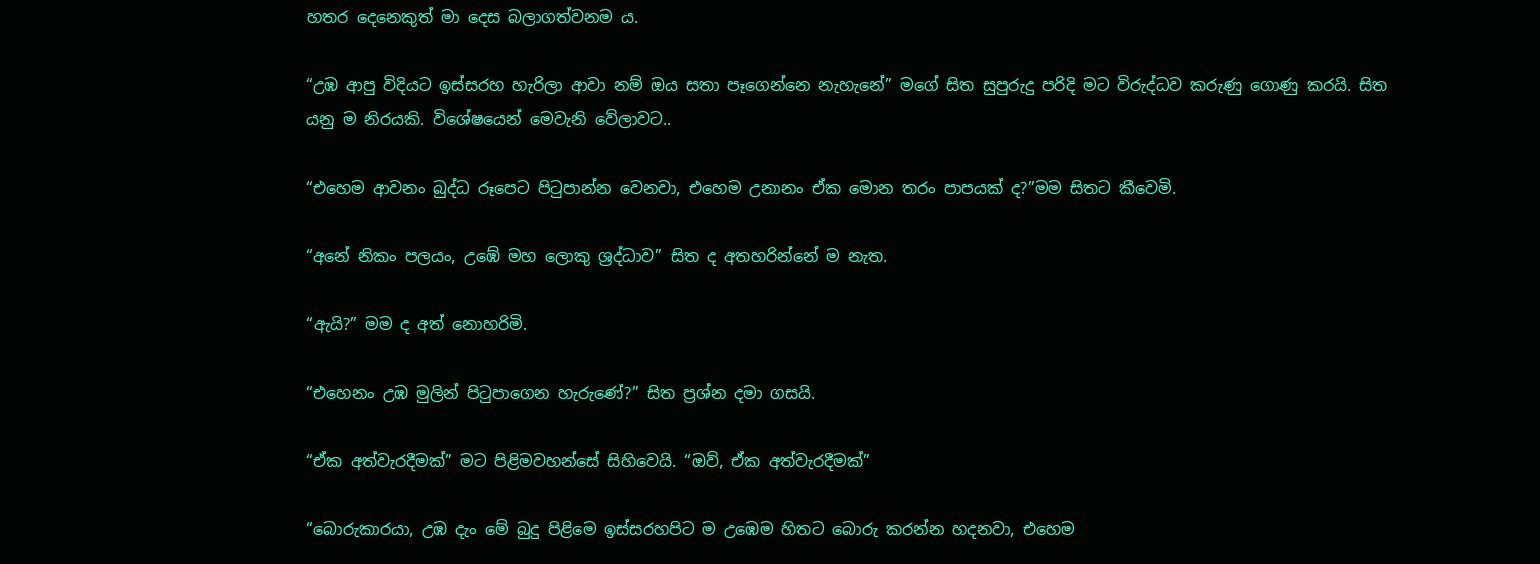හතර දෙනෙකුත් මා දෙස බලාගත්වනම ය.

“උඹ ආපු විදියට ඉස්සරහ හැරිලා ආවා නම් ඔය සතා පෑගෙන්නෙ නැහැනේ” මගේ සිත සුපුරුදු පරිදි මට විරුද්ධව කරුණු ගොණු කරයි. සිත යනු ම නිරයකි. විශේෂයෙන් මෙවැනි වේලාවට..

“එහෙම ආවනං බුද්ධ රූපෙට පිටුපාන්න වෙනවා, එහෙම උනානං ඒක මොන තරං පාපයක් ද?”මම සිතට කීවෙමි.

“අනේ නිකං පලයං, උඹේ මහ ලොකු ශ්‍රද්ධාව” සිත ද අතහරින්නේ ම නැත.

“ඇයි?” මම ද අත් නොහරිමි.

“එහෙනං උඹ මුලින් පිටුපාගෙන හැරුණේ?” සිත ප්‍රශ්න දමා ගසයි.

“ඒක අත්වැරදීමක්” මට පිළිමවහන්සේ සිහිවෙයි. “ඔව්, ඒක අත්වැරදීමක්”

“බොරුකාරයා, උඹ දැං මේ බුදු පිළිමෙ ඉස්සරහපිට ම උඹෙම හිතට බොරු කරන්න හදනවා, එහෙම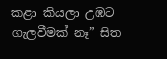කළා කියලා උඹට ගැලවීමක් නෑ” සිත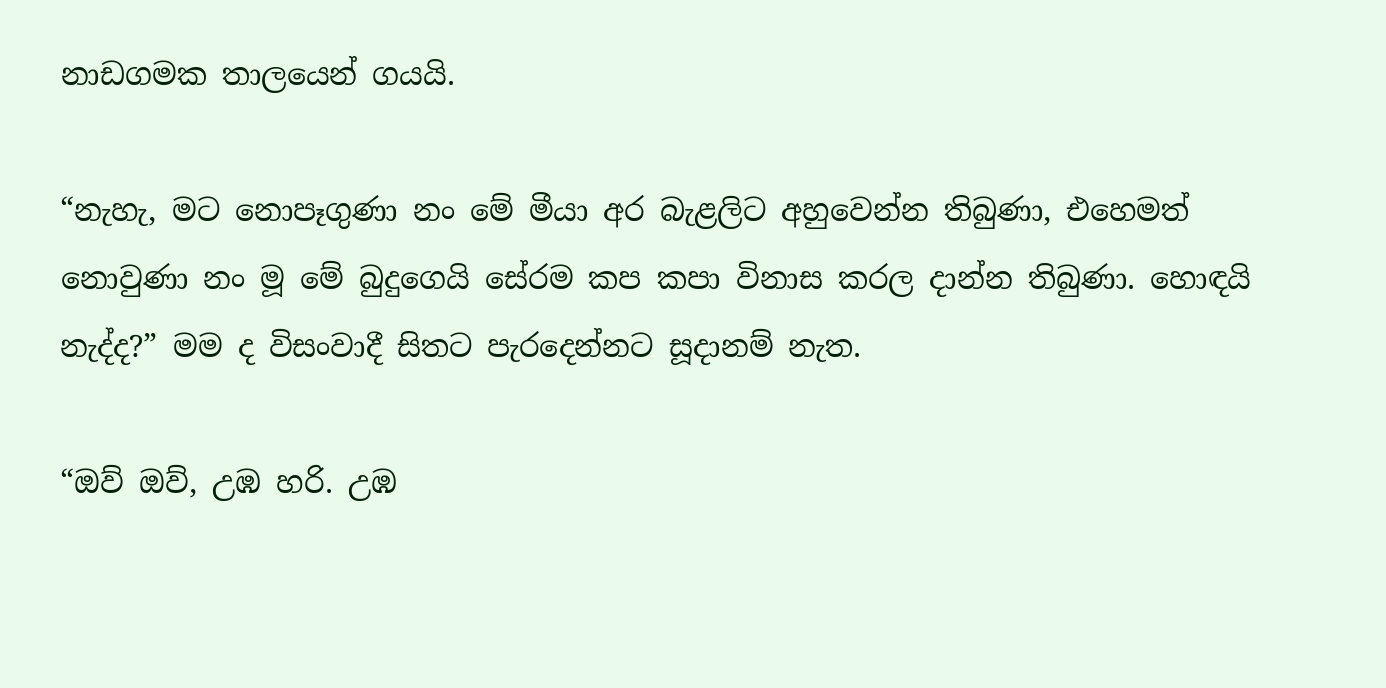නාඩගමක තාලයෙන් ගයයි.

“නැහැ, මට නොපෑගුණා නං මේ මීයා අර බැළලිට අහුවෙන්න තිබුණා, එහෙමත් නොවුණා නං මූ මේ බුදුගෙයි සේරම කප කපා විනාස කරල දාන්න තිබුණා. හොඳයි නැද්ද?” මම ද විසංවාදී සිතට පැරදෙන්නට සූදානම් නැත.

“ඔව් ඔව්, උඹ හරි. උඹ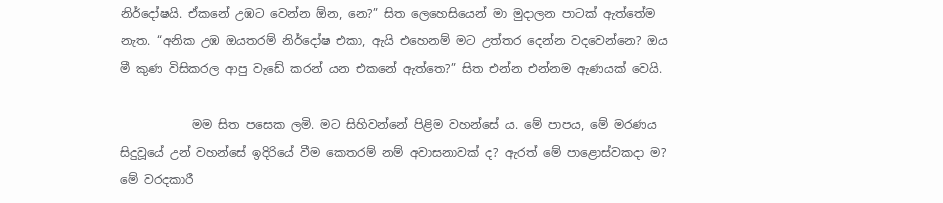නිර්දෝෂයි. ඒකනේ උඹට වෙන්න ඕන, නෙ?” සිත ලෙහෙසියෙන් මා මුදාලන පාටක් ඇත්තේම නැත. “අනික උඹ ඔයතරම් නිර්දෝෂ එකා, ඇයි එහෙනම් මට උත්තර දෙන්න වදවෙන්නෙ? ඔය මී කුණ විසිකරල ආපු වැඩේ කරන් යන එකනේ ඇත්තෙ?” සිත එන්න එන්නම ඇණයක් වෙයි.

            මම සිත පසෙක ලමි. මට සිහිවන්නේ පිළිම වහන්සේ ය. මේ පාපය, මේ මරණය සිදුවූයේ උන් වහන්සේ ඉදිරියේ වීම කෙතරම් නම් අවාසනාවක් ද? ඇරත් මේ පාළොස්වකදා ම? මේ වරදකාරී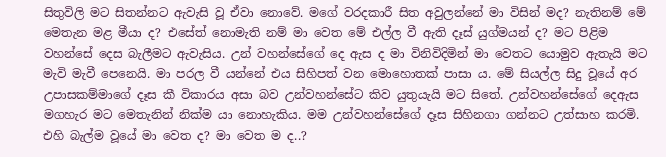සිතුවිලි මට සිතන්නට ඇවැසි වූ ඒවා නොවේ. මගේ වරදකාරී සිත අවුලන්නේ මා විසින් මද? නැතිනම් මේ මෙතැන මළ මීයා ද? එසේත් නොමැති නම් මා වෙත මේ එල්ල වී ඇති දෑස් යුග්මයන් ද? මට පිළිම වහන්සේ දෙස බැලීමට ඇවැසිය. උන් වහන්සේගේ දෙ ඇස ද මා විනිවිදිමින් මා වෙතට යොමුව ඇතැයි මට මැවි මැවී පෙනෙයි. මා පරල වී යන්නේ එය සිහිපත් වන මොහොතක් පාසා ය. මේ සියල්ල සිදු වූයේ අර උපාසකම්මාගේ දෑස කී විකාරය අසා බව උන්වහන්සේට කිව යුතුයැයි මට සිතේ. උන්වහන්සේගේ දෙඇස මගහැර මට මෙතැනින් නික්ම යා නොහැකිය. මම උන්වහන්සේගේ දෑස සිහිනගා ගන්නට උත්සාහ කරමි. එහි බැල්ම වූයේ මා වෙත ද? මා වෙත ම ද..?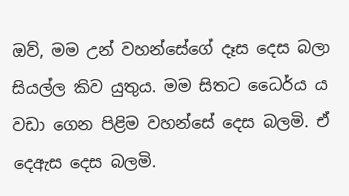ඔව්, මම උන් වහන්සේගේ දෑස දෙස බලා සියල්ල කිව යුතුය. මම සිතට ධෛර්ය ය වඩා ගෙන පිළිම වහන්සේ දෙස බලමි. ඒ දෙඇස දෙස බලමි.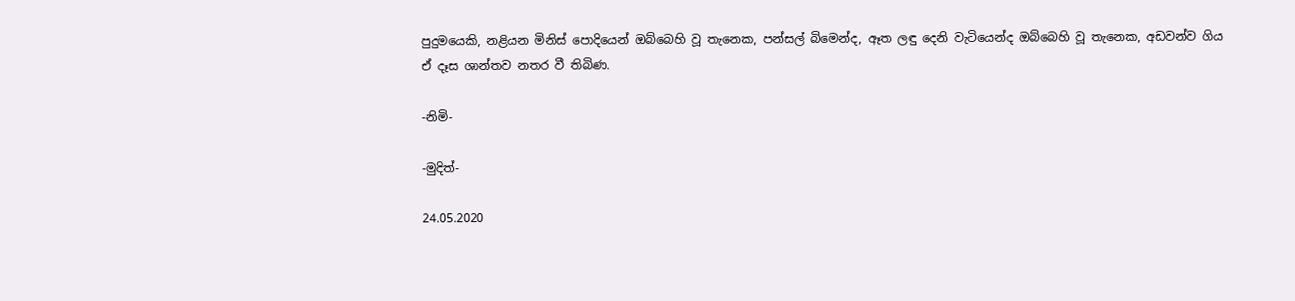පුදුමයෙකි, නළියන මිනිස් පොදියෙන් ඔබ්බෙහි වූ තැනෙක, පන්සල් බිමෙන්ද, ඈත ලඳු දෙනි වැටියෙන්ද ඔබ්බෙහි වූ තැනෙක, අඩවන්ව ගිය ඒ දෑස ශාන්තව නතර වී තිබිණ.

-නිමි-

-මුදිත්-

24.05.2020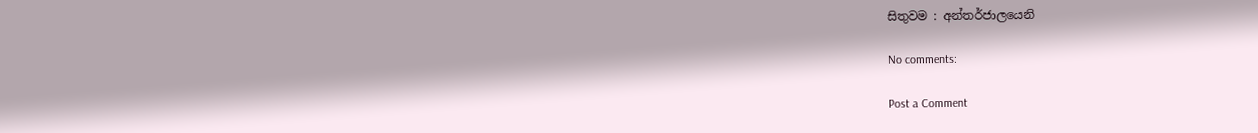සිතුවම : අන්තර්ජාලයෙනි

No comments:

Post a Comment